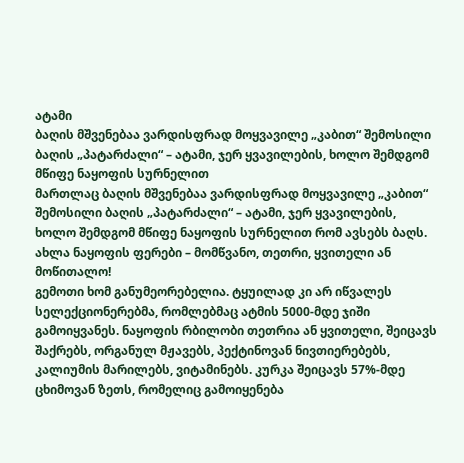ატამი
ბაღის მშვენებაა ვარდისფრად მოყვავილე „კაბით“ შემოსილი ბაღის „პატარძალი“ – ატამი, ჯერ ყვავილების, ხოლო შემდგომ მწიფე ნაყოფის სურნელით
მართლაც ბაღის მშვენებაა ვარდისფრად მოყვავილე „კაბით“ შემოსილი ბაღის „პატარძალი“ – ატამი, ჯერ ყვავილების, ხოლო შემდგომ მწიფე ნაყოფის სურნელით რომ ავსებს ბაღს. ახლა ნაყოფის ფერები – მომწვანო, თეთრი, ყვითელი ან მოწითალო!
გემოთი ხომ განუმეორებელია. ტყუილად კი არ იწვალეს სელექციონერებმა, რომლებმაც ატმის 5000-მდე ჯიში გამოიყვანეს. ნაყოფის რბილობი თეთრია ან ყვითელი, შეიცავს შაქრებს, ორგანულ მჟავებს, პექტინოვან ნივთიერებებს, კალიუმის მარილებს, ვიტამინებს. კურკა შეიცავს 57%-მდე ცხიმოვან ზეთს, რომელიც გამოიყენება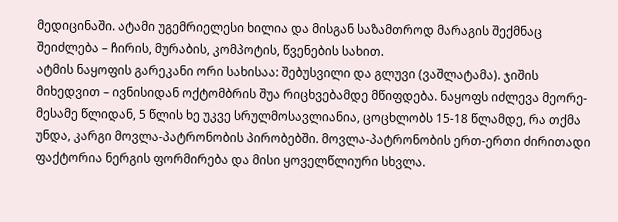მედიცინაში. ატამი უგემრიელესი ხილია და მისგან საზამთროდ მარაგის შექმნაც შეიძლება – ჩირის, მურაბის, კომპოტის, წვენების სახით.
ატმის ნაყოფის გარეკანი ორი სახისაა: შებუსვილი და გლუვი (ვაშლატამა). ჯიშის მიხედვით – ივნისიდან ოქტომბრის შუა რიცხვებამდე მწიფდება. ნაყოფს იძლევა მეორე-მესამე წლიდან, 5 წლის ხე უკვე სრულმოსავლიანია, ცოცხლობს 15-18 წლამდე, რა თქმა უნდა, კარგი მოვლა-პატრონობის პირობებში. მოვლა-პატრონობის ერთ-ერთი ძირითადი ფაქტორია ნერგის ფორმირება და მისი ყოველწლიური სხვლა.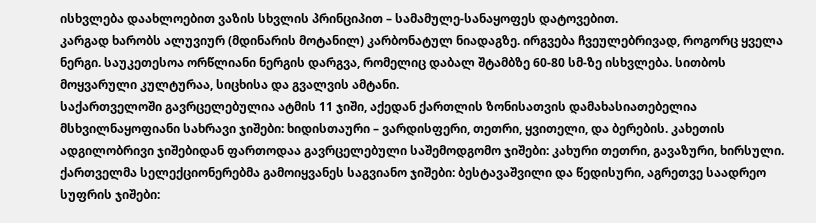ისხვლება დაახლოებით ვაზის სხვლის პრინციპით – სამამულე-სანაყოფეს დატოვებით.
კარგად ხარობს ალუვიურ (მდინარის მოტანილ) კარბონატულ ნიადაგზე. ირგვება ჩვეულებრივად, როგორც ყველა ნერგი. საუკეთესოა ორწლიანი ნერგის დარგვა, რომელიც დაბალ შტამბზე 60-80 სმ-ზე ისხვლება. სითბოს მოყვარული კულტურაა, სიცხისა და გვალვის ამტანი.
საქართველოში გავრცელებულია ატმის 11 ჯიში, აქედან ქართლის ზონისათვის დამახასიათებელია მსხვილნაყოფიანი სახრავი ჯიშები: ხიდისთაური – ვარდისფერი, თეთრი, ყვითელი, და ბერების. კახეთის ადგილობრივი ჯიშებიდან ფართოდაა გავრცელებული საშემოდგომო ჯიშები: კახური თეთრი, გავაზური, ხირსული.
ქართველმა სელექციონერებმა გამოიყვანეს საგვიანო ჯიშები: ბესტავაშვილი და წედისური, აგრეთვე საადრეო სუფრის ჯიშები: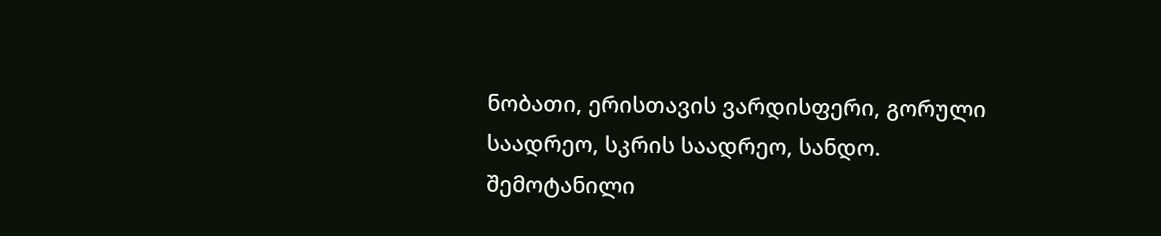ნობათი, ერისთავის ვარდისფერი, გორული საადრეო, სკრის საადრეო, სანდო. შემოტანილი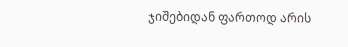ჯიშებიდან ფართოდ არის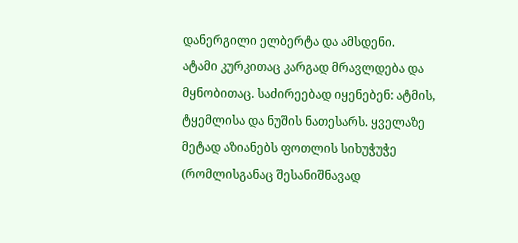დანერგილი ელბერტა და ამსდენი.
ატამი კურკითაც კარგად მრავლდება და მყნობითაც. საძირეებად იყენებენ: ატმის, ტყემლისა და ნუშის ნათესარს. ყველაზე მეტად აზიანებს ფოთლის სიხუჭუჭე (რომლისგანაც შესანიშნავად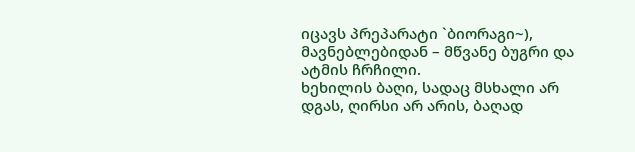იცავს პრეპარატი `ბიორაგი~), მავნებლებიდან – მწვანე ბუგრი და ატმის ჩრჩილი.
ხეხილის ბაღი, სადაც მსხალი არ დგას, ღირსი არ არის, ბაღად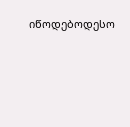იწოდებოდესო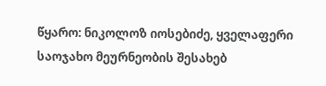წყარო: ნიკოლოზ იოსებიძე, ყველაფერი საოჯახო მეურნეობის შესახებ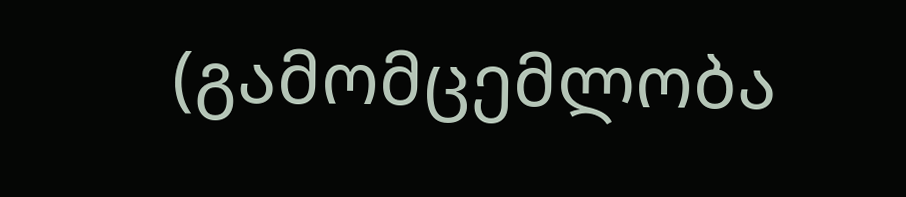(გამომცემლობა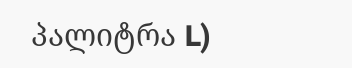პალიტრა L)